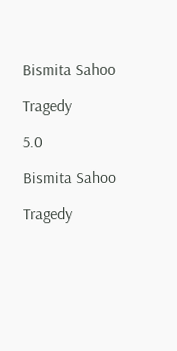Bismita Sahoo

Tragedy

5.0

Bismita Sahoo

Tragedy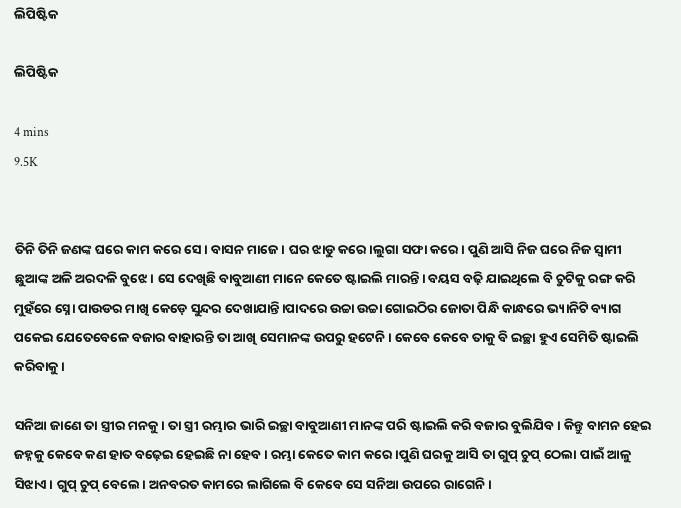ଲିପିଷ୍ଟିକ

ଲିପିଷ୍ଟିକ

4 mins
9.5K


ତିନି ତିନି ଜଣଙ୍କ ଘରେ କାମ କରେ ସେ। ବାସନ ମାଜେ। ଘର ଝାଡୁ କରେ।ଲୁଗା ସଫା କରେ। ପୁଣି ଆସି ନିଜ ଘରେ ନିଜ ସ୍ଵାମୀ ଛୁଆଙ୍କ ଅଳି ଅରଦଳି ବୁଝେ। ସେ ଦେଖିଛି ବାବୁଆଣୀ ମାନେ କେତେ ଷ୍ଟାଇଲି ମାରନ୍ତି। ବୟସ ବଢ଼ି ଯାଇଥିଲେ ବି ଚୁଟିକୁ ରଙ୍ଗ କରି ମୁହଁରେ ସ୍ନୋ ପାଉଡର ମାଖି କେଡ଼େ ସୁନ୍ଦର ଦେଖାଯାନ୍ତି।ପାଦରେ ଉଚ୍ଚା ଉଚ୍ଚା ଗୋଇଠିର ଜୋତା ପିନ୍ଧି କାନ୍ଧରେ ଭ୍ୟାନିଟି ବ୍ୟାଗ ପକେଇ ଯେତେବେଳେ ବଜାର ବାହାରନ୍ତି ତା ଆଖି ସେମାନଙ୍କ ଉପରୁ ହଟେନି। କେବେ କେବେ ତାକୁ ବି ଇଚ୍ଛା ହୁଏ ସେମିତି ଷ୍ଟାଇଲି କରିବାକୁ।

ସନିଆ ଜାଣେ ତା ସ୍ତ୍ରୀର ମନକୁ। ତା ସ୍ତ୍ରୀ ରମ୍ଭାର ଭାରି ଇଚ୍ଛା ବାବୁଆଣୀ ମାନଙ୍କ ପରି ଷ୍ଟାଇଲି କରି ବଜାର ବୁଲିଯିବ। କିନ୍ତୁ ବାମନ ହେଇ ଜହ୍ନକୁ କେବେ କଣ ହାତ ବଢ଼େଇ ହେଇଛି ନା ହେବ। ରମ୍ଭା କେତେ କାମ କରେ।ପୁଣି ଘରକୁ ଆସି ତା ଗୁପ୍ ଚୁପ୍ ଠେଲା ପାଇଁ ଆଳୁ ସିଝାଏ। ଗୁପ୍ ଚୁପ୍ ବେଲେ। ଅନବରତ କାମରେ ଲାଗିଲେ ବି କେବେ ସେ ସନିଆ ଉପରେ ରାଗେନି।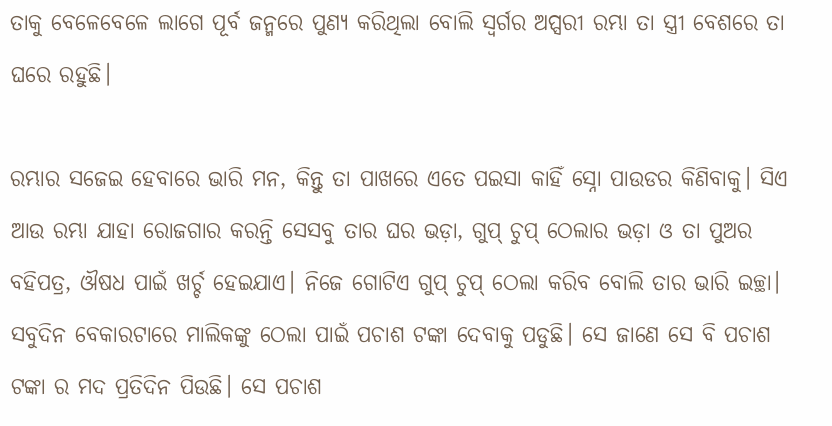ତାକୁ ବେଳେବେଳେ ଲାଗେ ପୂର୍ବ ଜନ୍ମରେ ପୁଣ୍ୟ କରିଥିଲା ବୋଲି ସ୍ୱର୍ଗର ଅପ୍ସରୀ ରମ୍ଭା ତା ସ୍ତ୍ରୀ ବେଶରେ ତା ଘରେ ରହୁଛି।

ରମ୍ଭାର ସଜେଇ ହେବାରେ ଭାରି ମନ, କିନ୍ତୁ ତା ପାଖରେ ଏତେ ପଇସା କାହିଁ ସ୍ନୋ ପାଉଡର କିଣିବାକୁ। ସିଏ ଆଉ ରମ୍ଭା ଯାହା ରୋଜଗାର କରନ୍ତି ସେସବୁ ତାର ଘର ଭଡ଼ା, ଗୁପ୍ ଚୁପ୍ ଠେଲାର ଭଡ଼ା ଓ ତା ପୁଅର ବହିପତ୍ର, ଔଷଧ ପାଇଁ ଖର୍ଚ୍ଚ ହେଇଯାଏ। ନିଜେ ଗୋଟିଏ ଗୁପ୍ ଚୁପ୍ ଠେଲା କରିବ ବୋଲି ତାର ଭାରି ଇଚ୍ଛା। ସବୁଦିନ ବେକାରଟାରେ ମାଲିକଙ୍କୁ ଠେଲା ପାଇଁ ପଚାଶ ଟଙ୍କା ଦେବାକୁ ପଡୁଛି। ସେ ଜାଣେ ସେ ବି ପଚାଶ ଟଙ୍କା ର ମଦ ପ୍ରତିଦିନ ପିଉଛି। ସେ ପଚାଶ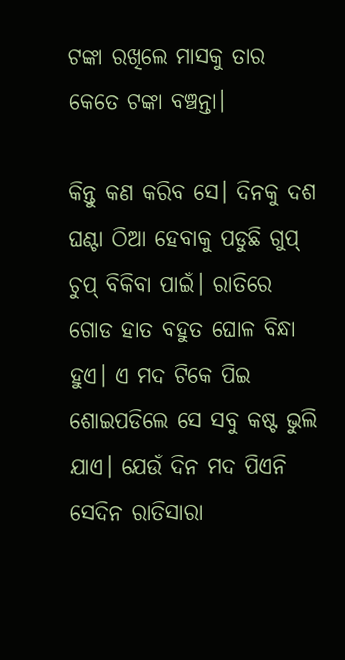ଟଙ୍କା ରଖିଲେ ମାସକୁ ତାର କେତେ ଟଙ୍କା ବଞ୍ଚନ୍ତା।

କିନ୍ତୁ କଣ କରିବ ସେ। ଦିନକୁ ଦଶ ଘଣ୍ଟା ଠିଆ ହେବାକୁ ପଡୁଛି ଗୁପ୍ ଚୁପ୍ ବିକିବା ପାଇଁ। ରାତିରେ ଗୋଡ ହାତ ବହୁତ ଘୋଳ ବିନ୍ଧା ହୁଏ। ଏ ମଦ ଟିକେ ପିଇ ଶୋଇପଡିଲେ ସେ ସବୁ କଷ୍ଟ ଭୁଲି ଯାଏ। ଯେଉଁ ଦିନ ମଦ ପିଏନି ସେଦିନ ରାତିସାରା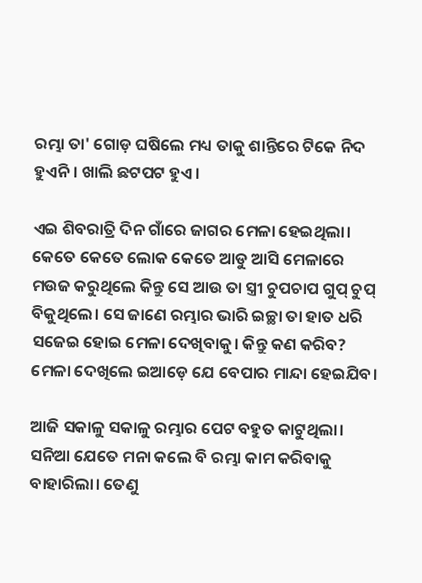ରମ୍ଭା ତା' ଗୋଡ଼ ଘଷିଲେ ମଧ୍ୟ ତାକୁ ଶାନ୍ତିରେ ଟିକେ ନିଦ ହୁଏନି। ଖାଲି ଛଟପଟ ହୁଏ।

ଏଇ ଶିବରାତ୍ରି ଦିନ ଗାଁରେ ଜାଗର ମେଳା ହେଇଥିଲା। କେତେ କେତେ ଲୋକ କେତେ ଆଡୁ ଆସି ମେଳାରେ ମଉଜ କରୁଥିଲେ କିନ୍ତୁ ସେ ଆଉ ତା ସ୍ତ୍ରୀ ଚୁପଚାପ ଗୁପ୍ ଚୁପ୍ ବିକୁଥିଲେ। ସେ ଜାଣେ ରମ୍ଭାର ଭାରି ଇଚ୍ଛା ତା ହାତ ଧରି ସଜେଇ ହୋଇ ମେଳା ଦେଖିବାକୁ। କିନ୍ତୁ କଣ କରିବ? ମେଳା ଦେଖିଲେ ଇଆଡ଼େ ଯେ ବେପାର ମାନ୍ଦା ହେଇଯିବ।

ଆଜି ସକାଳୁ ସକାଳୁ ରମ୍ଭାର ପେଟ ବହୁତ କାଟୁଥିଲା। ସନିଆ ଯେତେ ମନା କଲେ ବି ରମ୍ଭା କାମ କରିବାକୁ ବାହାରିଲା। ତେଣୁ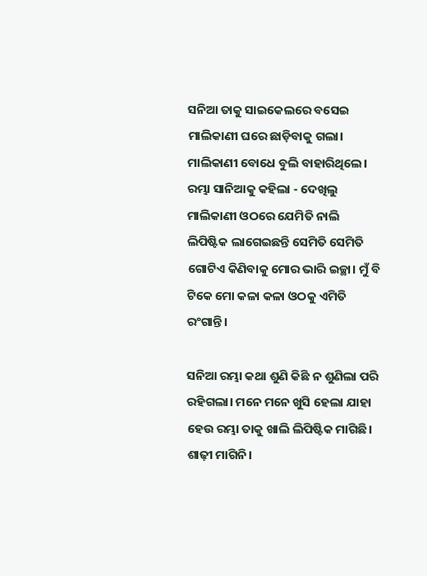ସନିଆ ତାକୁ ସାଇକେଲରେ ବସେଇ ମାଲିକାଣୀ ଘରେ ଛାଡ଼ିବାକୁ ଗଲା। ମାଲିକାଣୀ ବୋଧେ ବୁଲି ବାହାରିଥିଲେ। ରମ୍ଭା ସାନିଆକୁ କହିଲା - ଦେଖିଲୁ ମାଲିକାଣୀ ଓଠରେ ଯେମିତି ନାଲି ଲିପିଷ୍ଟିକ ଲାଗେଇଛନ୍ତି ସେମିତି ସେମିତି ଗୋଟିଏ କିଣିବାକୁ ମୋର ଭାରି ଇଚ୍ଛା। ମୁଁ ବି ଟିକେ ମୋ କଳା କଳା ଓଠକୁ ଏମିତି ରଂଗାନ୍ତି।

ସନିଆ ରମ୍ଭା କଥା ଶୁଣି କିଛି ନ ଶୁଣିଲା ପରି ରହିଗଲା। ମନେ ମନେ ଖୁସି ହେଲା ଯାହା ହେଉ ରମ୍ଭା ତାକୁ ଖାଲି ଲିପିଷ୍ଟିକ ମାଗିଛି। ଶାଢ଼ୀ ମାଗିନି।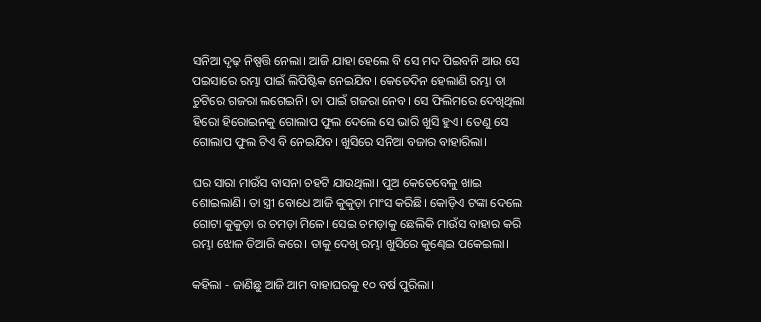ସନିଆ ଦୃଢ଼ ନିଷ୍ପତ୍ତି ନେଲା। ଆଜି ଯାହା ହେଲେ ବି ସେ ମଦ ପିଇବନି ଆଉ ସେ ପଇସାରେ ରମ୍ଭା ପାଇଁ ଲିପିଷ୍ଟିକ ନେଇଯିବ। କେତେଦିନ ହେଲାଣି ରମ୍ଭା ତା ଚୁଟିରେ ଗଜରା ଲଗେଇନି। ତା ପାଇଁ ଗଜରା ନେବ। ସେ ଫିଲିମରେ ଦେଖିଥିଲା ହିରୋ ହିରୋଇନକୁ ଗୋଲାପ ଫୁଲ ଦେଲେ ସେ ଭାରି ଖୁସି ହୁଏ। ତେଣୁ ସେ ଗୋଲାପ ଫୁଲ ଟିଏ ବି ନେଇଯିବ। ଖୁସିରେ ସନିଆ ବଜାର ବାହାରିଲା।

ଘର ସାରା ମାଉଁସ ବାସନା ଚହଟି ଯାଉଥିଲା। ପୁଅ କେତେବେଳୁ ଖାଇ ଶୋଇଲାଣି। ତା ସ୍ତ୍ରୀ ବୋଧେ ଆଜି କୁକୁଡ଼ା ମାଂସ କରିଛି। କୋଡ଼ିଏ ଟଙ୍କା ଦେଲେ ଗୋଟା କୁକୁଡ଼ା ର ଚମଡ଼ା ମିଳେ। ସେଇ ଚମଡ଼ାକୁ ଛେଲିକି ମାଉଁସ ବାହାର କରି ରମ୍ଭା ଝୋଳ ତିଆରି କରେ। ତାକୁ ଦେଖି ରମ୍ଭା ଖୁସିରେ କୁଣ୍ଢେଇ ପକେଇଲା।

କହିଲା - ଜାଣିଛୁ ଆଜି ଆମ ବାହାଘରକୁ ୧୦ ବର୍ଷ ପୁରିଲା।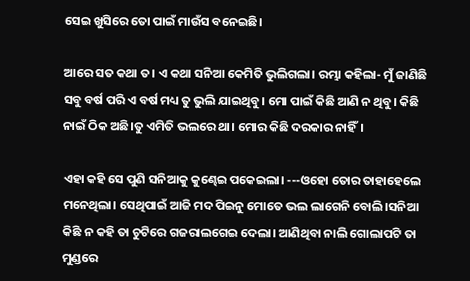ସେଇ ଖୁସିରେ ତୋ ପାଇଁ ମାଉଁସ ବନେଇଛି।

ଆରେ ସତ କଥା ତ। ଏ କଥା ସନିଆ କେମିତି ଭୁଲିଗଲା। ରମ୍ଭା କହିଲା- ମୁଁ ଜାଣିଛି ସବୁ ବର୍ଷ ପରି ଏ ବର୍ଷ ମଧ୍ୟ ତୁ ଭୁଲି ଯାଇଥିବୁ। ମୋ ପାଇଁ କିଛି ଆଣି ନ ଥିବୁ। କିଛି ନାଇଁ ଠିକ ଅଛି।ତୁ ଏମିତି ଭଲରେ ଥା। ମୋର କିଛି ଦରକାର ନାହିଁ।

ଏହା କହି ସେ ପୁଣି ସନିଆକୁ କୁଣ୍ଢେଇ ପକେଇଲା। ---ଓହୋ ତୋର ତାହାହେଲେ ମନେଥିଲା। ସେଥିପାଇଁ ଆଜି ମଦ ପିଇନୁ ମୋତେ ଭଲ ଲାଗେନି ବୋଲି।ସନିଆ କିଛି ନ କହି ତା ଚୁଟିରେ ଗଜରାଲଗେଇ ଦେଲା। ଆଣିଥିବା ନାଲି ଗୋଲାପଟି ତା ମୁଣ୍ଡରେ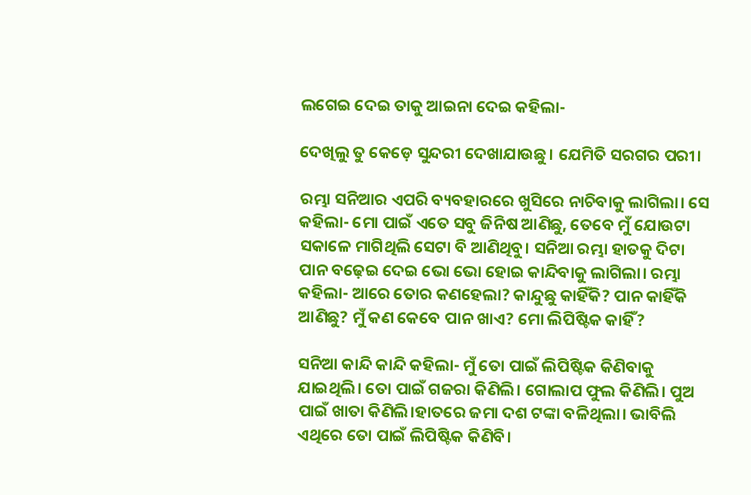ଲଗେଇ ଦେଇ ତାକୁ ଆଇନା ଦେଇ କହିଲା-

ଦେଖିଲୁ ତୁ କେଡ଼େ ସୁନ୍ଦରୀ ଦେଖାଯାଉଛୁ। ଯେମିତି ସରଗର ପରୀ।

ରମ୍ଭା ସନିଆର ଏପରି ବ୍ୟବହାରରେ ଖୁସିରେ ନାଚିବାକୁ ଲାଗିଲା। ସେ କହିଲା- ମୋ ପାଇଁ ଏତେ ସବୁ ଜିନିଷ ଆଣିଛୁ, ତେବେ ମୁଁ ଯୋଉଟା ସକାଳେ ମାଗିଥିଲି ସେଟା ବି ଆଣିଥିବୁ। ସନିଆ ରମ୍ଭା ହାତକୁ ଦିଟା ପାନ ବଢ଼େଇ ଦେଇ ଭୋ ଭୋ ହୋଇ କାନ୍ଦିବାକୁ ଲାଗିଲା। ରମ୍ଭା କହିଲା- ଆରେ ତୋର କଣହେଲା? କାନ୍ଦୁଛୁ କାହିଁକି? ପାନ କାହିଁକି ଆଣିଛୁ? ମୁଁ କଣ କେବେ ପାନ ଖାଏ? ମୋ ଲିପିଷ୍ଟିକ କାହିଁ?

ସନିଆ କାନ୍ଦି କାନ୍ଦି କହିଲା- ମୁଁ ତୋ ପାଇଁ ଲିପିଷ୍ଟିକ କିଣିବାକୁ ଯାଇଥିଲି। ତୋ ପାଇଁ ଗଜରା କିଣିଲି। ଗୋଲାପ ଫୁଲ କିଣିଲି। ପୁଅ ପାଇଁ ଖାତା କିଣିଲି।ହାତରେ ଜମା ଦଶ ଟଙ୍କା ବଳିଥିଲା। ଭାବିଲି ଏଥିରେ ତୋ ପାଇଁ ଲିପିଷ୍ଟିକ କିଣିବି।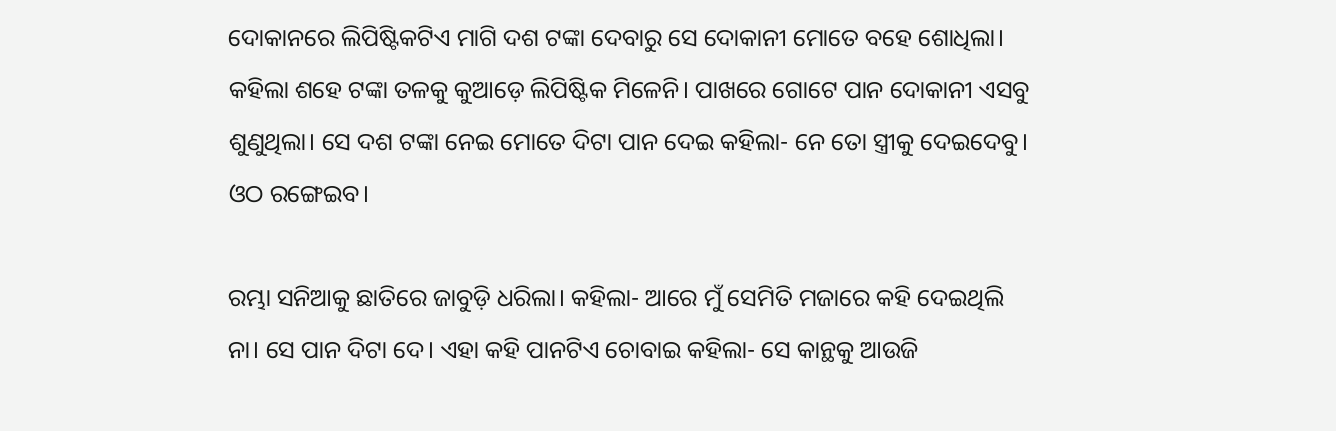ଦୋକାନରେ ଲିପିଷ୍ଟିକଟିଏ ମାଗି ଦଶ ଟଙ୍କା ଦେବାରୁ ସେ ଦୋକାନୀ ମୋତେ ବହେ ଶୋଧିଲା। କହିଲା ଶହେ ଟଙ୍କା ତଳକୁ କୁଆଡ଼େ ଲିପିଷ୍ଟିକ ମିଳେନି। ପାଖରେ ଗୋଟେ ପାନ ଦୋକାନୀ ଏସବୁ ଶୁଣୁଥିଲା। ସେ ଦଶ ଟଙ୍କା ନେଇ ମୋତେ ଦିଟା ପାନ ଦେଇ କହିଲା- ନେ ତୋ ସ୍ତ୍ରୀକୁ ଦେଇଦେବୁ। ଓଠ ରଙ୍ଗେଇବ।

ରମ୍ଭା ସନିଆକୁ ଛାତିରେ ଜାବୁଡ଼ି ଧରିଲା। କହିଲା- ଆରେ ମୁଁ ସେମିତି ମଜାରେ କହି ଦେଇଥିଲି ନା। ସେ ପାନ ଦିଟା ଦେ। ଏହା କହି ପାନଟିଏ ଚୋବାଇ କହିଲା- ସେ କାନ୍ଥକୁ ଆଉଜି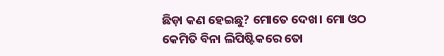ଛିଡ଼ା କଣ ହେଇଛୁ? ମୋତେ ଦେଖ। ମୋ ଓଠ କେମିତି ବିନା ଲିପିଷ୍ଟିକରେ ତୋ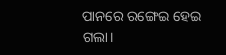ପାନରେ ରଙ୍ଗେଇ ହେଇ ଗଲା।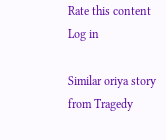Rate this content
Log in

Similar oriya story from Tragedy